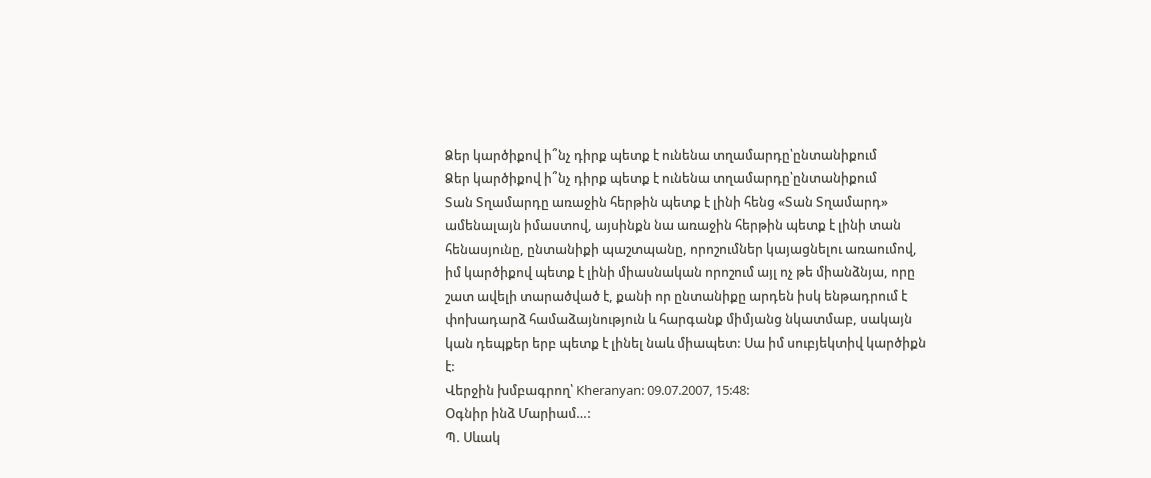Ձեր կարծիքով ի՞նչ դիրք պետք է ունենա տղամարդը՝ընտանիքում
Ձեր կարծիքով ի՞նչ դիրք պետք է ունենա տղամարդը՝ընտանիքում
Տան Տղամարդը առաջին հերթին պետք է լինի հենց «Տան Տղամարդ» ամենալայն իմաստով, այսինքն նա առաջին հերթին պետք է լինի տան հենասյունը, ընտանիքի պաշտպանը, որոշումներ կայացնելու առաումով, իմ կարծիքով պետք է լինի միասնական որոշում այլ ոչ թե միանձնյա, որը շատ ավելի տարածված է, քանի որ ընտանիքը արդեն իսկ ենթադրում է փոխադարձ համաձայնություն և հարգանք միմյանց նկատմաբ, սակայն կան դեպքեր երբ պետք է լինել նաև միապետ: Սա իմ սուբյեկտիվ կարծիքն է:
Վերջին խմբագրող՝ Kheranyan: 09.07.2007, 15:48:
Օգնիր ինձ Մարիամ…:
Պ. Սևակ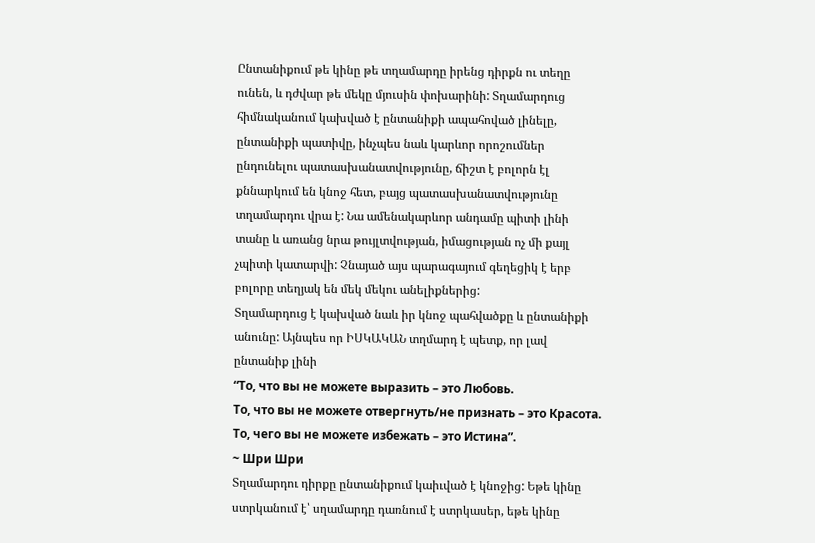Ընտանիքում թե կինը թե տղամարդը իրենց դիրքն ու տեղը ունեն, և դժվար թե մեկը մյուսին փոխարինի: Տղամարդուց հիմնականում կախված է ընտանիքի ապահոված լինելը, ընտանիքի պատիվը, ինչպես նաև կարևոր որոշումներ ընդունելու պատասխանատվությունը, ճիշտ է բոլորն էլ քննարկում են կնոջ հետ, բայց պատասխանատվությունը տղամարդու վրա է: Նա ամենակարևոր անդամը պիտի լինի տանը և առանց նրա թույլտվության, իմացության ոչ մի քայլ չպիտի կատարվի: Չնայած այս պարագայում գեղեցիկ է երբ բոլորը տեղյակ են մեկ մեկու անելիքներից:
Տղամարդուց է կախված նաև իր կնոջ պահվածքը և ընտանիքի անունը: Այնպես որ ԻՍԿԱԿԱՆ տղմարդ է պետք, որ լավ ընտանիք լինի
“То, что вы не можете выразить – это Любовь.
То, что вы не можете отвергнуть/не признать – это Красота.
То, чего вы не можете избежать – это Истина”.
~ Шри Шри
Տղամարդու դիրքը ընտանիքում կաիւված է կնոջից: Եթե կինը ստրկանում է՝ սղամարդը դառնում է ստրկասեր, եթե կինը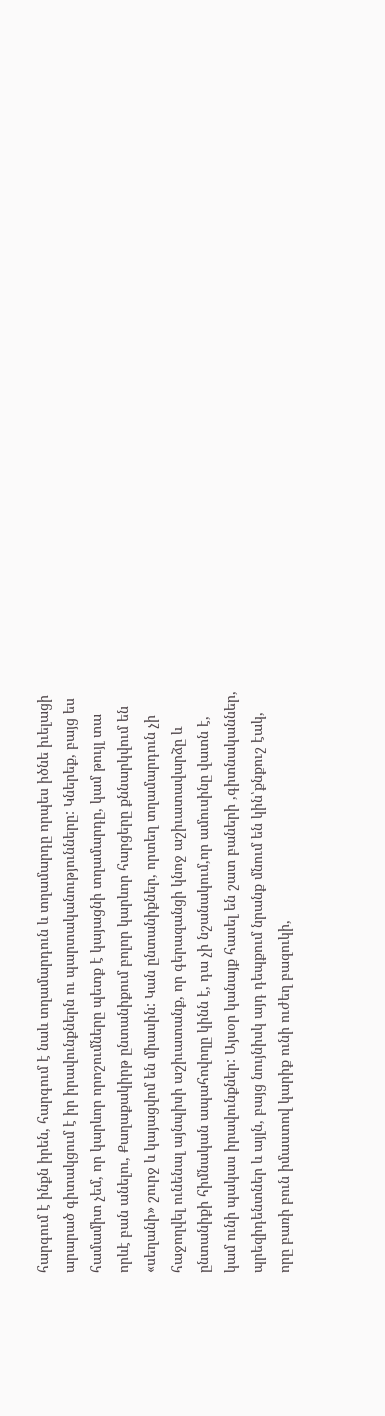հարգում է ինքն իրեն, հարգում է նաև տղամարդուն և տղամարդը որպես իծնե իւելացի արարած գիտակցում է իր իրավունքներն ու պարտականությունները: Կներեք, բայց ես համամիտ չեմ, որ կարևոր որոշումները պետք է կայացնի տղամարդը, կամ թույլ տա որևէ բան անելու, Քաղաքակիրթ ընտանիքում բոլոր կարևոր հարցերը քննարկվում են «սեղանի» շուրջ և կայացվոմ են միասին: Կան ընտանիքներ, որտեղ տղամարդուն չի հաջողվել ունենալ այնպիսի աշիւատանք, որ գերազանցի կնոջ աշիւատավարձը և ընտանիքի հիմնական ապահովողը կինն է, դա չի նշանակում,որ ամուսինը վատն է, կամ ունի պակաս իրավունքներ: Այսօր կանայք հասել են շատ բաների ,գիտնականներ, պրեզիդենտներ և այլն, բայց նույնիսկ այդ դեպքում նրանք մնում են կին՝քնքուշ էակ, որը բառի բուն իմաստով կարիք ունի ուժեղ բազուկի,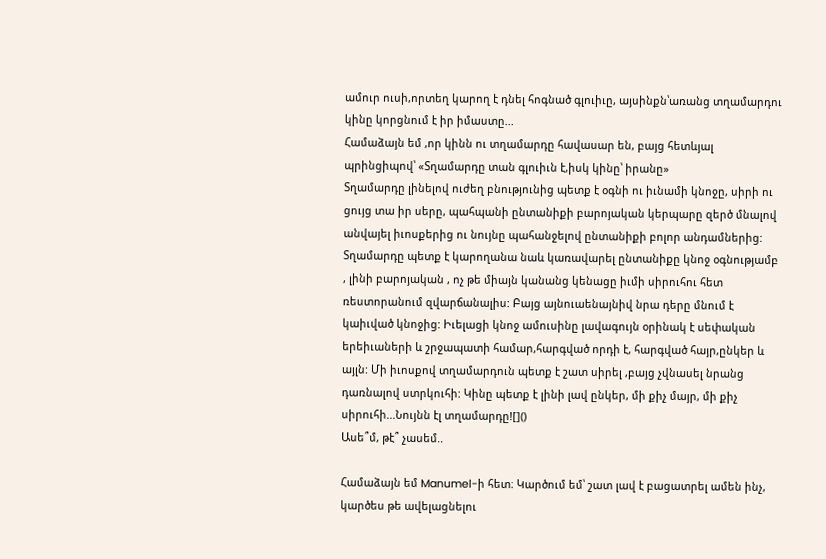ամուր ուսի,որտեղ կարող է դնել հոգնած գլուիւը, այսինքն՝առանց տղամարդու կինը կորցնում է իր իմաստը...
Համաձայն եմ ,որ կինն ու տղամարդը հավասար են, բայց հետևյալ պրինցիպով՝ «Տղամարդը տան գլուիւն է,իսկ կինը՝ իրանը»
Տղամարդը լինելով ուժեղ բնությունից պետք է օգնի ու իւնամի կնոջը, սիրի ու ցույց տա իր սերը, պահպանի ընտանիքի բարոյական կերպարը զերծ մնալով անվայել իւոսքերից ու նույնը պահանջելով ընտանիքի բոլոր անդամներից: Տղամարդը պետք է կարողանա նաև կառավարել ընտանիքը կնոջ օգնությամբ , լինի բարոյական , ոչ թե միայն կանանց կենացը իւմի սիրուհու հետ ռեստորանում զվարճանալիս: Բայց այնուաենայնիվ նրա դերը մնում է կաիւված կնոջից: Իւելացի կնոջ ամուսինը լավագույն օրինակ է սեփական երեիւաների և շրջապատի համար,հարգված որդի է, հարգված հայր,ընկեր և այլն: Մի իւոսքով տղամարդուն պետք է շատ սիրել ,բայց չվնասել նրանց դառնալով ստրկուհի: Կինը պետք է լինի լավ ընկեր, մի քիչ մայր, մի քիչ սիրուհի...Նույնն էլ տղամարդը![]()
Ասե՞մ, թէ՞ չասեմ..

Համաձայն եմ Manumel-ի հետ։ Կարծում եմ՝ շատ լավ է բացատրել ամեն ինչ, կարծես թե ավելացնելու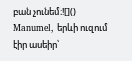բան չունեմ։![]()
Manumel, երևի ուզում էիր ասեիր՝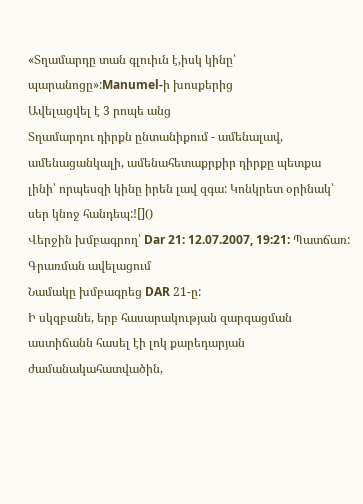«Տղամարդը տան գլուիւն է,իսկ կինը՝ պարանոցը»:Manumel-ի խոսքերից
Ավելացվել է 3 րոպե անց
Տղամարդու դիրքն ընտանիքում - ամենալավ, ամենացանկալի, ամենահետաքրքիր դիրքը պետքա լինի՝ որպեսզի կինը իրեն լավ զգա: Կոնկրետ օրինակ՝ սեր կնոջ հանդեպ:![]()
Վերջին խմբագրող՝ Dar 21: 12.07.2007, 19:21: Պատճառ: Գրառման ավելացում
Նամակը խմբագրեց DAR 21-ը:
Ի սկզբանե, երբ հասարակության զարգացման աստիճանն հասել էի լոկ քարեդարյան ժամանակահատվածին,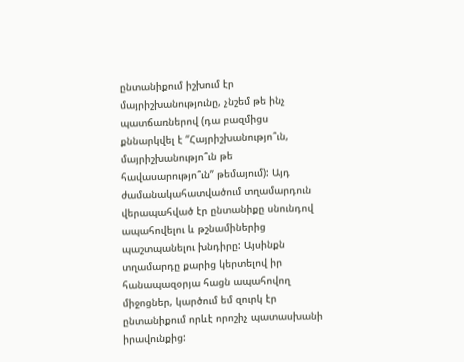ընտանիքում իշխում էր մայրիշխանությունը, չնշեմ թե ինչ պատճառներով (դա բազմիցս քննարկվել է “Հայրիշխանությո՞ւն, մայրիշխանությո՞ւն թե հավասարությո՞ւն” թեմայում): Այդ ժամանակահատվածում տղամարդուն վերապահված էր ընտանիքը սնունդով ապահովելու և թշնամիներից պաշտպանելու խնդիրը: Այսինքն տղամարդը քարից կերտելով իր հանապազօրյա հացն ապահովող միջոցներ, կարծում եմ զուրկ էր ընտանիքում որևէ որոշիչ պատասխանի իրավունքից: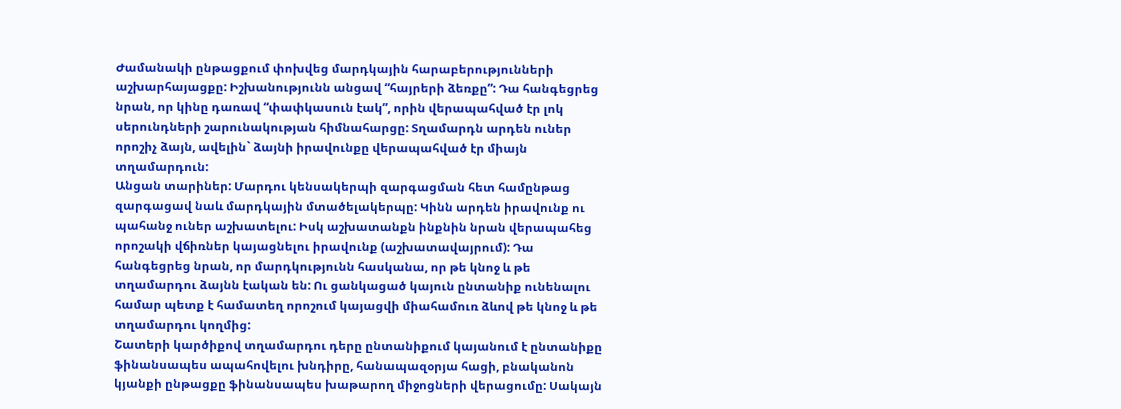Ժամանակի ընթացքում փոխվեց մարդկային հարաբերությունների աշխարհայացքը: Իշխանությունն անցավ “հայրերի ձեռքը”: Դա հանգեցրեց նրան, որ կինը դառավ “փափկասուն էակ”, որին վերապահված էր լոկ սերունդների շարունակության հիմնահարցը: Տղամարդն արդեն ուներ որոշիչ ձայն, ավելին` ձայնի իրավունքը վերապահված էր միայն տղամարդուն:
Անցան տարիներ: Մարդու կենսակերպի զարգացման հետ համընթաց զարգացավ նաև մարդկային մտածելակերպը: Կինն արդեն իրավունք ու պահանջ ուներ աշխատելու: Իսկ աշխատանքն ինքնին նրան վերապահեց որոշակի վճիռներ կայացնելու իրավունք (աշխատավայրում): Դա հանգեցրեց նրան, որ մարդկությունն հասկանա, որ թե կնոջ և թե տղամարդու ձայնն էական են: Ու ցանկացած կայուն ընտանիք ունենալու համար պետք է համատեղ որոշում կայացվի միահամուռ ձևով թե կնոջ և թե տղամարդու կողմից:
Շատերի կարծիքով տղամարդու դերը ընտանիքում կայանում է ընտանիքը ֆինանսապես ապահովելու խնդիրը, հանապազօրյա հացի, բնականոն կյանքի ընթացքը ֆինանսապես խաթարող միջոցների վերացումը: Սակայն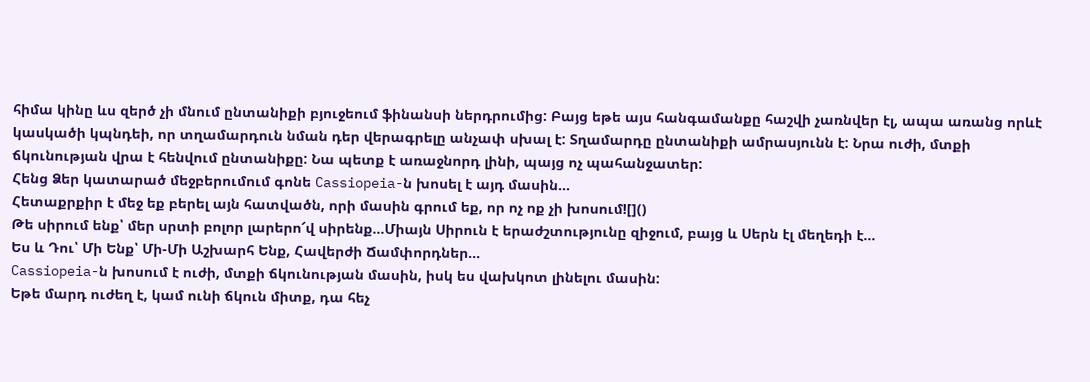հիմա կինը ևս զերծ չի մնում ընտանիքի բյուջեում ֆինանսի ներդրումից: Բայց եթե այս հանգամանքը հաշվի չառնվեր էլ, ապա առանց որևէ կասկածի կպնդեի, որ տղամարդուն նման դեր վերագրելը անչափ սխալ է: Տղամարդը ընտանիքի ամրասյունն է: Նրա ուժի, մտքի ճկունության վրա է հենվում ընտանիքը: Նա պետք է առաջնորդ լինի, պայց ոչ պահանջատեր:
Հենց Ձեր կատարած մեջբերումում գոնե Cassiopeia-ն խոսել է այդ մասին...
Հետաքրքիր է մեջ եք բերել այն հատվածն, որի մասին գրում եք, որ ոչ ոք չի խոսում![]()
Թե սիրում ենք՝ մեր սրտի բոլոր լարերո՜վ սիրենք...Միայն Սիրուն է երաժշտությունը զիջում, բայց և Սերն էլ մեղեդի է...
Ես և Դու՝ Մի Ենք՝ Մի-Մի Աշխարհ Ենք, Հավերժի Ճամփորդներ...
Cassiopeia-ն խոսում է ուժի, մտքի ճկունության մասին, իսկ ես վախկոտ լինելու մասին:
Եթե մարդ ուժեղ է, կամ ունի ճկուն միտք, դա հեչ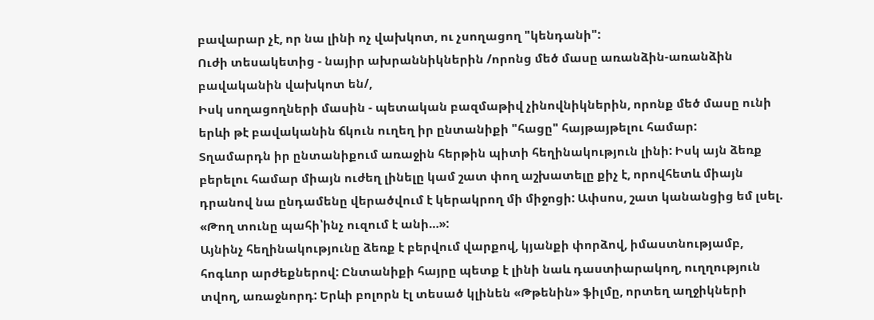բավարար չէ, որ նա լինի ոչ վախկոտ, ու չսողացող "կենդանի":
Ուժի տեսակետից - նայիր ախրաննիկներին /որոնց մեծ մասը առանձին-առանձին բավականին վախկոտ են/,
Իսկ սողացողների մասին - պետական բազմաթիվ չինովնիկներին, որոնք մեծ մասը ունի երևի թէ բավականին ճկուն ուղեղ իր ընտանիքի "հացը" հայթայթելու համար:
Տղամարդն իր ընտանիքում առաջին հերթին պիտի հեղինակություն լինի: Իսկ այն ձեռք բերելու համար միայն ուժեղ լինելը կամ շատ փող աշխատելը քիչ է, որովհետև միայն դրանով նա ընդամենը վերածվում է կերակրող մի միջոցի: Ափսոս, շատ կանանցից եմ լսել. «Թող տունը պահի՝ինչ ուզում է անի…»:
Այնինչ հեղինակությունը ձեռք է բերվում վարքով, կյանքի փորձով, իմաստնությամբ, հոգևոր արժեքներով: Ընտանիքի հայրը պետք է լինի նաև դաստիարակող, ուղղություն տվող, առաջնորդ: Երևի բոլորն էլ տեսած կլինեն «Թթենին» ֆիլմը, որտեղ աղջիկների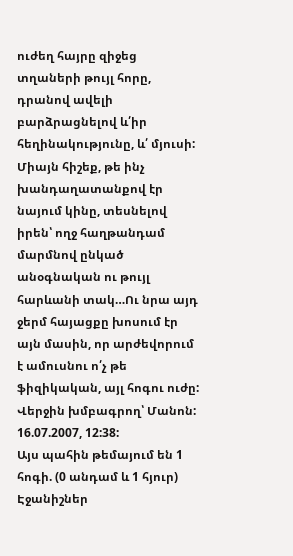ուժեղ հայրը զիջեց տղաների թույլ հորը, դրանով ավելի բարձրացնելով և՛իր հեղինակությունը, և՛ մյուսի: Միայն հիշեք, թե ինչ խանդաղատանքով էր նայում կինը, տեսնելով իրեն՝ ողջ հաղթանդամ մարմնով ընկած անօգնական ու թույլ հարևանի տակ…Ու նրա այդ ջերմ հայացքը խոսում էր այն մասին, որ արժեվորում է ամուսնու ո՛չ թե ֆիզիկական, այլ հոգու ուժը:
Վերջին խմբագրող՝ Մանոն: 16.07.2007, 12:38:
Այս պահին թեմայում են 1 հոգի. (0 անդամ և 1 հյուր)
Էջանիշներ